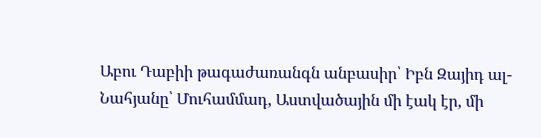Աբու Դաբիի թագաժառանգն անբասիր՝ Իբն Զայիդ ալ-Նահյանը՝ Մուհամմադ, Աստվածային մի էակ էր, մի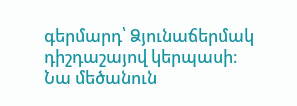գերմարդ՝ Ձյունաճերմակ դիշդաշայով կերպասի։
Նա մեծանուն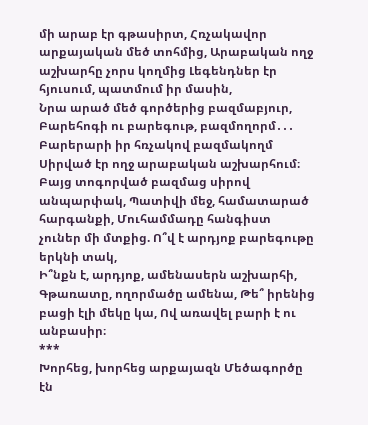մի արաբ էր գթասիրտ, Հռչակավոր արքայական մեծ տոհմից, Արաբական ողջ աշխարհը չորս կողմից Լեգենդներ էր հյուսում, պատմում իր մասին,
Նրա արած մեծ գործերից բազմաբյուր, Բարեհոգի ու բարեգութ, բազմողորմ․․․ Բարերարի իր հռչակով բազմակողմ Սիրված էր ողջ արաբական աշխարհում։
Բայց տոգորված բազմաց սիրով անպարփակ, Պատիվի մեջ, համատարած հարգանքի, Մուհամմադը հանգիստ չուներ մի մտքից. Ո՞վ է արդյոք բարեգութը երկնի տակ,
Ի՞նքն է, արդյոք, ամենասերն աշխարհի, Գթառատը, ողորմածը ամենա, Թե՞ իրենից բացի էլի մեկը կա, Ով առավել բարի է ու անբասիր։
***
Խորհեց, խորհեց արքայազն Մեծագործը էն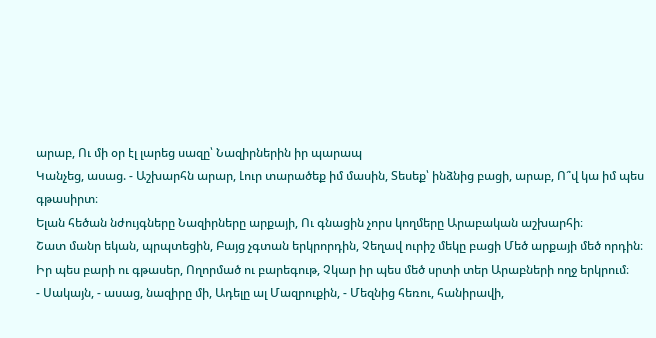արաբ, Ու մի օր էլ լարեց սազը՝ Նազիրներին իր պարապ
Կանչեց, ասաց. - Աշխարհն արար, Լուր տարածեք իմ մասին, Տեսեք՝ ինձնից բացի, արաբ, Ո՞վ կա իմ պես գթասիրտ։
Ելան հեծան նժույգները Նազիրները արքայի, Ու գնացին չորս կողմերը Արաբական աշխարհի։
Շատ մանր եկան, պրպտեցին, Բայց չգտան երկրորդին, Չեղավ ուրիշ մեկը բացի Մեծ արքայի մեծ որդին։
Իր պես բարի ու գթասեր, Ողորմած ու բարեգութ, Չկար իր պես մեծ սրտի տեր Արաբների ողջ երկրում։
- Սակայն, - ասաց, նազիրը մի, Ադելը ալ Մազրուքին, - Մեզնից հեռու, հանիրավի,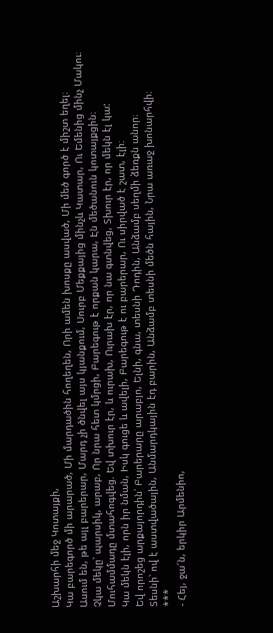Աշխարհի մեջ Կոտայքի,
Կա բարեգործ մի արարած, Մի մարդածին հողեղեն, Որի ամեն խոսքը ասված, Մի մեծ գործ է միշտ եղել։
Ասում են, թե այլ բարերար, Մարդ չի ծնվել այս կյանքում, Սուրբ Մեքքայից մինչև Կատար, Ու Եմենից մինչ Մակու։
Չկա մեկը՝ պարսիկ, արաբ, Որ նրա հետ կմրցի, Բարեգութ է որքան կարա, Էն մեծանուն կոտայքցին։
Մուհամմադը մտահոգվեց. Եվ տխուր էր, և ուրախ, Ուրախ էր, որ նա գտնվեց, Տխուր էր, որ մեկն էլ կա:
Կա մեկն էլի, որն իր նման, Իսկ գուցե և ավելի, Բարեգութ է ու բարերար, Ու սիրված է շատ, էլի։
Եվ որոշեց արքայորդին՝ Բարերարը արաբյո, Ելնի, գնա, տեսնի Դոդին, Անձամբ սեղմի ձեռքն անոր։
Տեսնի՝ ով է աստվածային, Անմարդկային էդ բարին, Անձամբ տեսնի մեծն հային, Նրա առաջ խոնարհվի։
***
- Հեյ, ջա՜ն, երկիր Արմենիո,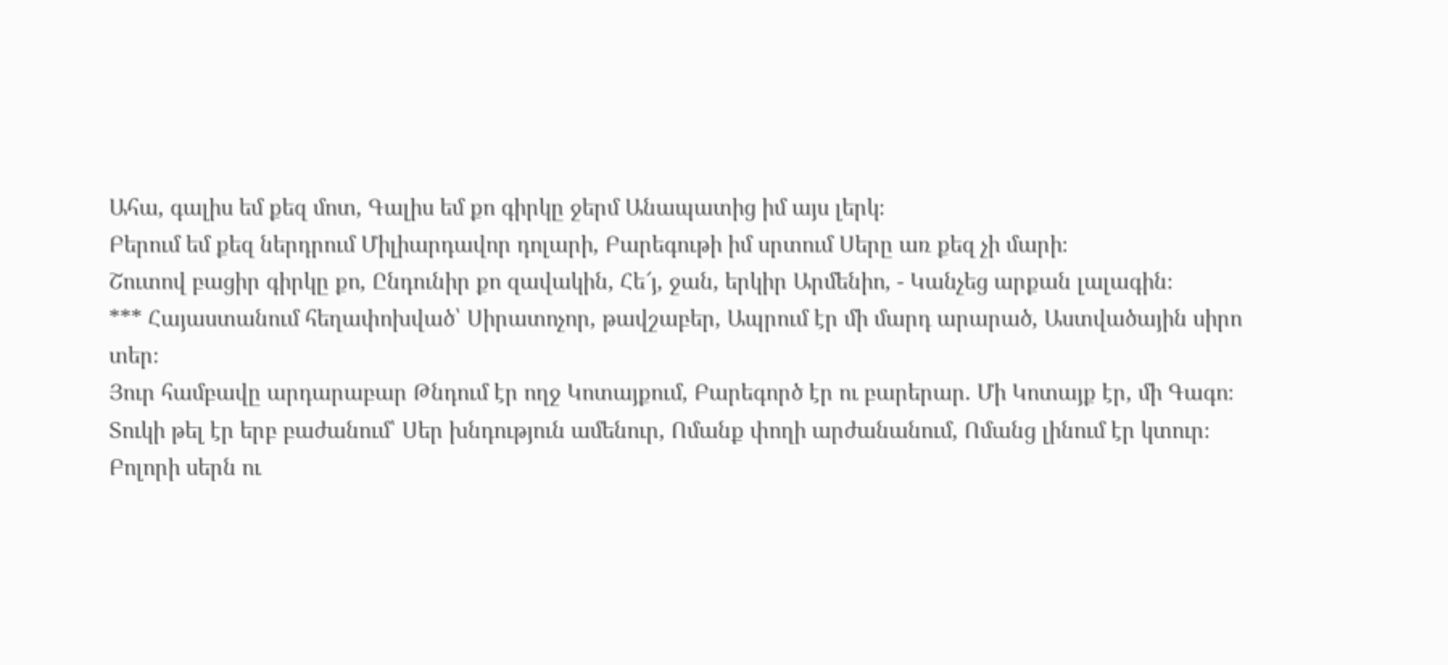Ահա, գալիս եմ քեզ մոտ, Գալիս եմ քո գիրկը ջերմ Անապատից իմ այս լերկ։
Բերում եմ քեզ ներդրում Միլիարդավոր դոլարի, Բարեգութի իմ սրտում Սերը առ քեզ չի մարի։
Շուտով բացիր գիրկը քո, Ընդունիր քո զավակին, Հե՜յ, ջան, երկիր Արմենիո, - Կանչեց արքան լալագին։
*** Հայաստանում հեղափոխված՝ Սիրատոչոր, թավշաբեր, Ապրում էր մի մարդ արարած, Աստվածային սիրո տեր։
Յուր համբավը արդարաբար Թնդում էր ողջ Կոտայքում, Բարեգործ էր ու բարերար. Մի Կոտայք էր, մի Գագո։
Տուկի թել էր երբ բաժանում՝ Սեր խնդություն ամենուր, Ոմանք փողի արժանանում, Ոմանց լինում էր կտուր։
Բոլորի սերն ու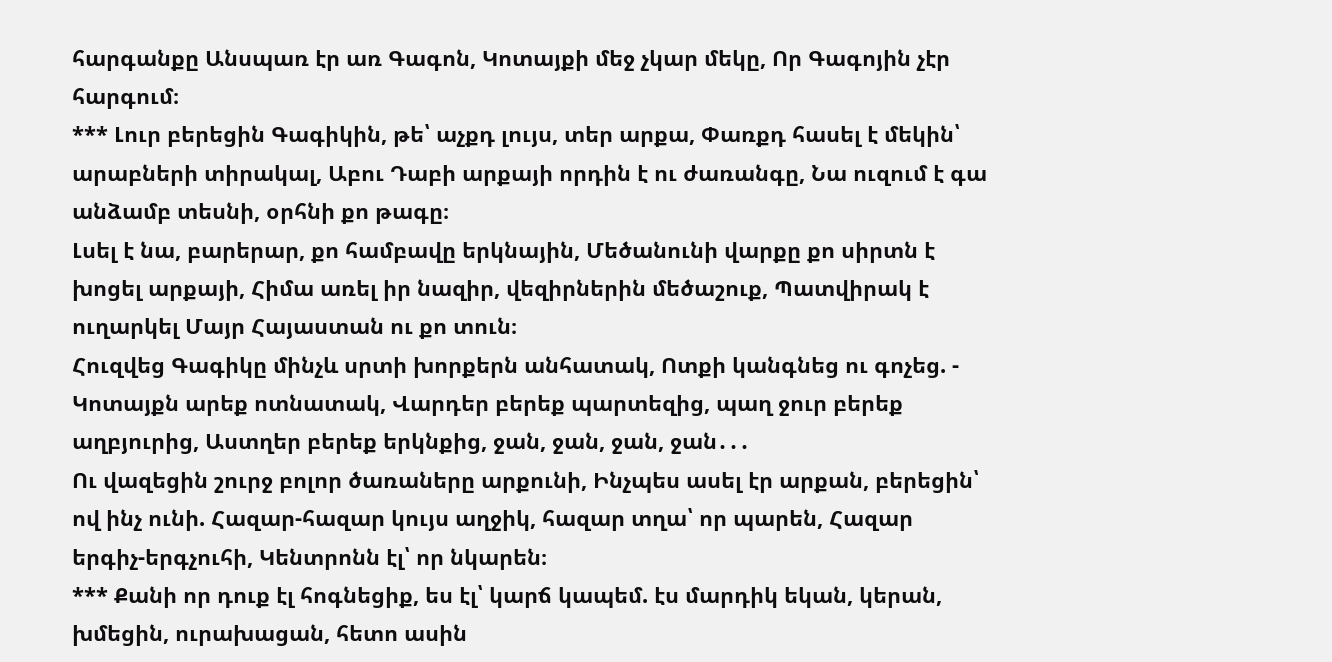հարգանքը Անսպառ էր առ Գագոն, Կոտայքի մեջ չկար մեկը, Որ Գագոյին չէր հարգում։
*** Լուր բերեցին Գագիկին, թե՝ աչքդ լույս, տեր արքա, Փառքդ հասել է մեկին՝ արաբների տիրակալ, Աբու Դաբի արքայի որդին է ու ժառանգը, Նա ուզում է գա անձամբ տեսնի, օրհնի քո թագը։
Լսել է նա, բարերար, քո համբավը երկնային, Մեծանունի վարքը քո սիրտն է խոցել արքայի, Հիմա առել իր նազիր, վեզիրներին մեծաշուք, Պատվիրակ է ուղարկել Մայր Հայաստան ու քո տուն։
Հուզվեց Գագիկը մինչև սրտի խորքերն անհատակ, Ոտքի կանգնեց ու գոչեց. - Կոտայքն արեք ոտնատակ, Վարդեր բերեք պարտեզից, պաղ ջուր բերեք աղբյուրից, Աստղեր բերեք երկնքից, ջան, ջան, ջան, ջան․․․
Ու վազեցին շուրջ բոլոր ծառաները արքունի, Ինչպես ասել էր արքան, բերեցին՝ ով ինչ ունի. Հազար-հազար կույս աղջիկ, հազար տղա՝ որ պարեն, Հազար երգիչ-երգչուհի, Կենտրոնն էլ՝ որ նկարեն։
*** Քանի որ դուք էլ հոգնեցիք, ես էլ՝ կարճ կապեմ. էս մարդիկ եկան, կերան, խմեցին, ուրախացան, հետո ասին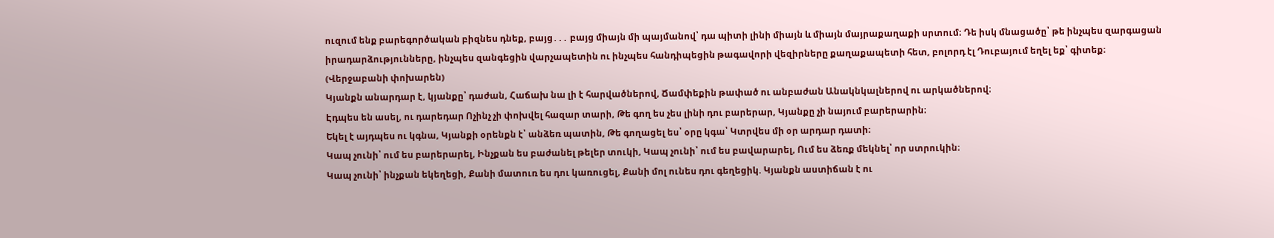ուզում ենք բարեգործական բիզնես դնեք, բայց․․․ բայց միայն մի պայմանով՝ դա պիտի լինի միայն և միայն մայրաքաղաքի սրտում։ Դե իսկ մնացածը՝ թե ինչպես զարգացան իրադարձությունները, ինչպես զանգեցին վարչապետին ու ինչպես հանդիպեցին թագավորի վեզիրները քաղաքապետի հետ, բոլորդ էլ Դուբայում եղել եք՝ գիտեք։
(Վերջաբանի փոխարեն)
Կյանքն անարդար է, կյանքը՝ դաժան, Հաճախ նա լի է հարվածներով, Ճամփեքին թափած ու անբաժան Անակնկալներով ու արկածներով։
Էդպես են ասել, ու դարեդար Ոչինչ չի փոխվել հազար տարի, Թե գող ես չես լինի դու բարերար, Կյանքը չի նայում բարերարին։
Եկել է այդպես ու կգնա, Կյանքի օրենքն է՝ անձեռ պատին, Թե գողացել ես՝ օրը կգա՝ Կտրվես մի օր արդար դատի։
Կապ չունի՝ ում ես բարերարել, Ինչքան ես բաժանել թելեր տուկի, Կապ չունի՝ ում ես բավարարել, Ում ես ձեռք մեկնել՝ որ ստրուկին։
Կապ չունի՝ ինչքան եկեղեցի, Քանի մատուռ ես դու կառուցել, Քանի մոլ ունես դու գեղեցիկ. Կյանքն աստիճան է ու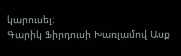կարուսել։
Գարիկ Ֆիրդուսի Խառլամով Ասք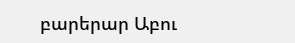բարերար Աբու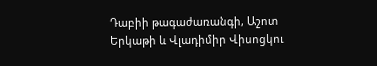Դաբիի թագաժառանգի, Աշոտ Երկաթի և Վլադիմիր Վիսոցկու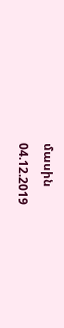մասին
04.12.2019